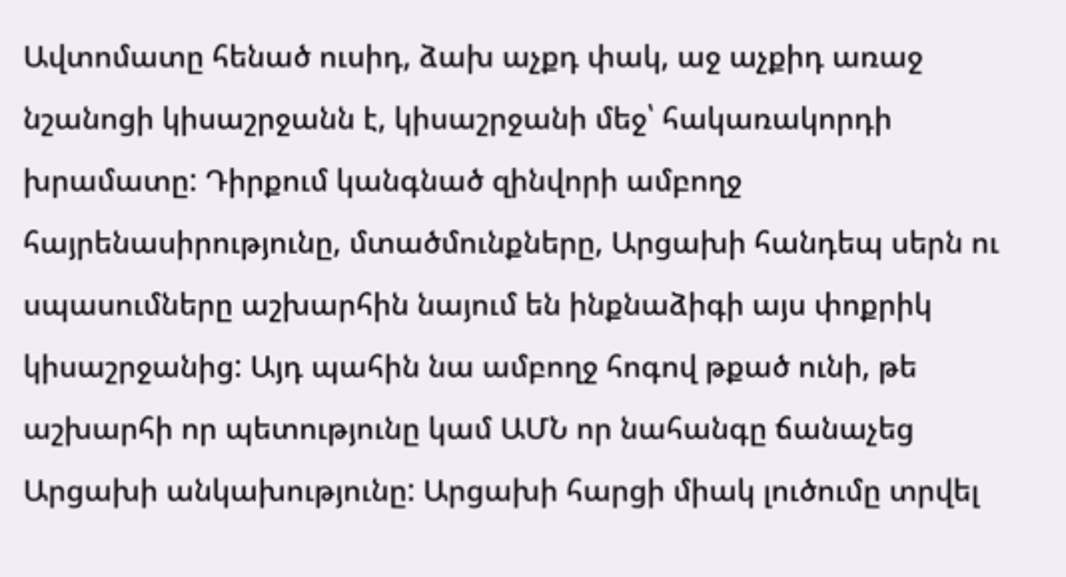Ավտոմատը հենած ուսիդ, ձախ աչքդ փակ, աջ աչքիդ առաջ նշանոցի կիսաշրջանն է, կիսաշրջանի մեջ՝ հակառակորդի խրամատը: Դիրքում կանգնած զինվորի ամբողջ հայրենասիրությունը, մտածմունքները, Արցախի հանդեպ սերն ու սպասումները աշխարհին նայում են ինքնաձիգի այս փոքրիկ կիսաշրջանից: Այդ պահին նա ամբողջ հոգով թքած ունի, թե աշխարհի որ պետությունը կամ ԱՄՆ որ նահանգը ճանաչեց Արցախի անկախությունը: Արցախի հարցի միակ լուծումը տրվել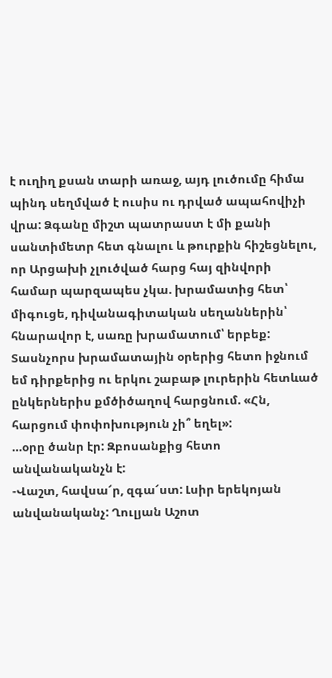է ուղիղ քսան տարի առաջ, այդ լուծումը հիմա պինդ սեղմված է ուսիս ու դրված ապահովիչի վրա: Ձգանը միշտ պատրաստ է մի քանի սանտիմետր հետ գնալու և թուրքին հիշեցնելու, որ Արցախի չլուծված հարց հայ զինվորի համար պարզապես չկա. խրամատից հետ՝ միգուցե, դիվանագիտական սեղաններին՝ հնարավոր է, սառը խրամատում՝ երբեք:
Տասնչորս խրամատային օրերից հետո իջնում եմ դիրքերից ու երկու շաբաթ լուրերին հետևած ընկերներիս քմծիծաղով հարցնում. «Հն, հարցում փոփոխություն չի՞ եղել»:
…օրը ծանր էր: Զբոսանքից հետո անվանականչն է:
-Վաշտ, հավսա՜ր, զգա՜ստ: Լսիր երեկոյան անվանականչ: Ղուլյան Աշոտ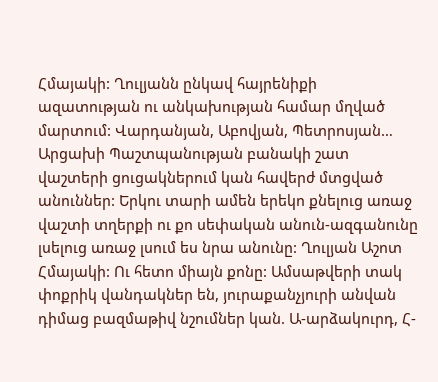Հմայակի: Ղուլյանն ընկավ հայրենիքի ազատության ու անկախության համար մղված մարտում: Վարդանյան, Աբովյան, Պետրոսյան…
Արցախի Պաշտպանության բանակի շատ վաշտերի ցուցակներում կան հավերժ մտցված անուններ: Երկու տարի ամեն երեկո քնելուց առաջ վաշտի տղերքի ու քո սեփական անուն-ազգանունը լսելուց առաջ լսում ես նրա անունը: Ղուլյան Աշոտ Հմայակի: Ու հետո միայն քոնը: Ամսաթվերի տակ փոքրիկ վանդակներ են, յուրաքանչյուրի անվան դիմաց բազմաթիվ նշումներ կան. Ա-արձակուրդ, Հ-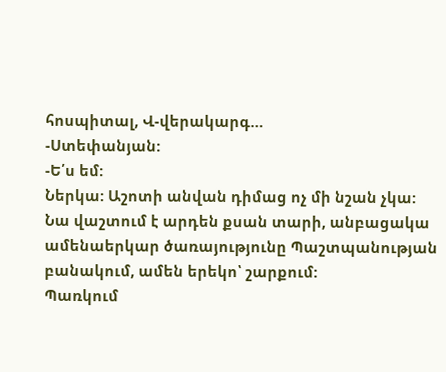հոսպիտալ, Վ-վերակարգ…
-Ստեփանյան:
-Ե՛ս եմ:
Ներկա: Աշոտի անվան դիմաց ոչ մի նշան չկա: Նա վաշտում է արդեն քսան տարի, անբացակա ամենաերկար ծառայությունը Պաշտպանության բանակում, ամեն երեկո՝ շարքում:
Պառկում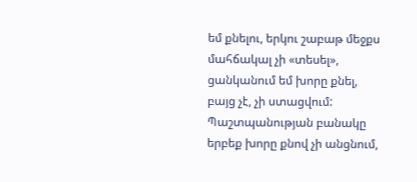եմ քնելու, երկու շաբաթ մեջքս մահճակալ չի «տեսել», ցանկանում եմ խորը քնել, բայց չէ, չի ստացվում: Պաշտպանության բանակը երբեք խորը քնով չի անցնում,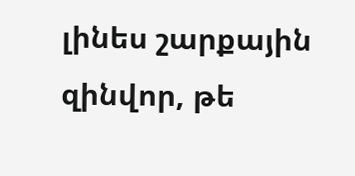լինես շարքային զինվոր, թե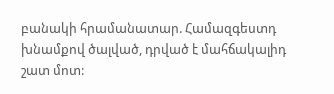բանակի հրամանատար. Համազգեստդ խնամքով ծալված, դրված է մահճակալիդ շատ մոտ: